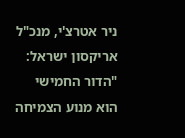ניר אטרצ'י, מנכ"ל אריקסון ישראל: "הדור החמישי הוא מנוע הצמיחה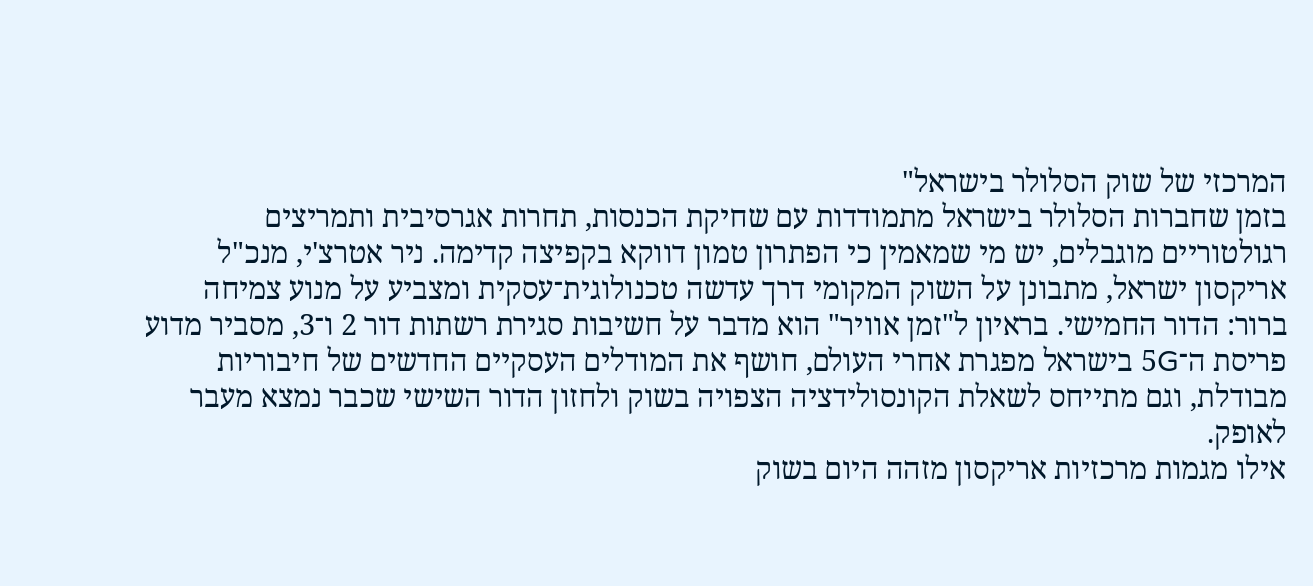המרכזי של שוק הסלולר בישראל"
בזמן שחברות הסלולר בישראל מתמודדות עם שחיקת הכנסות, תחרות אגרסיבית ותמריצים רגולטוריים מוגבלים, יש מי שמאמין כי הפתרון טמון דווקא בקפיצה קדימה. ניר אטרצ'י, מנכ"ל אריקסון ישראל, מתבונן על השוק המקומי דרך עדשה טכנולוגית־עסקית ומצביע על מנוע צמיחה ברור: הדור החמישי. בראיון ל"זמן אוויר" הוא מדבר על חשיבות סגירת רשתות דור 2 ו־3, מסביר מדוע פריסת ה־5G בישראל מפגרת אחרי העולם, חושף את המודלים העסקיים החדשים של חיבוריות מבודלת, וגם מתייחס לשאלת הקונסולידציה הצפויה בשוק ולחזון הדור השישי שכבר נמצא מעבר לאופק.
אילו מגמות מרכזיות אריקסון מזהה היום בשוק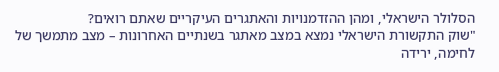הסלולר הישראלי, ומהן ההזדמנויות והאתגרים העיקריים שאתם רואים?
"שוק התקשורת הישראלי נמצא במצב מאתגר בשנתיים האחרונות – מצב מתמשך של לחימה, ירידה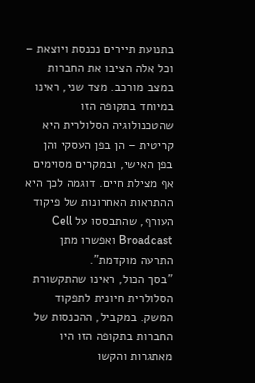בתנועת תיירים נכנסת ויוצאת – וכל אלה הציבו את החברות במצב מורכב. מצד שני, ראינו במיוחד בתקופה הזו שהטכנולוגיה הסלולרית היא קריטית – הן בפן העסקי והן בפן האישי, ובמקרים מסוימים אף מצילת חיים. דוגמה לכך היא ההתראות האחרונות של פיקוד העורף, שהתבססו על Cell Broadcast ואפשרו מתן התרעה מוקדמת".
"בסך הכול, ראינו שהתקשורת הסלולרית חיונית לתפקוד המשק. במקביל, ההכנסות של החברות בתקופה הזו היו מאתגרות והקשו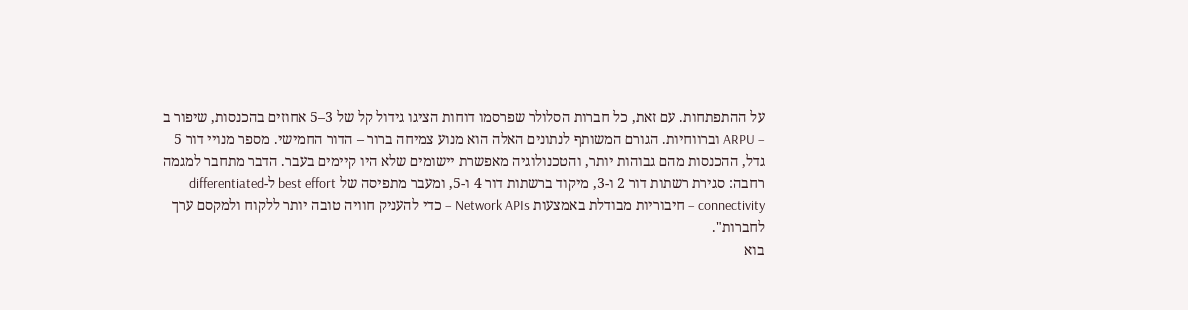על ההתפתחות. עם זאת, כל חברות הסלולר שפרסמו דוחות הציגו גידול קל של 3–5 אחוזים בהכנסות, שיפור ב – ARPU וברווחיות. הגורם המשותף לנתונים האלה הוא מנוע צמיחה ברור – הדור החמישי. מספר מנויי דור 5 גדל, ההכנסות מהם גבוהות יותר, והטכנולוגיה מאפשרת יישומים שלא היו קיימים בעבר. הדבר מתחבר למגמה רחבה: סגירת רשתות דור 2 ו-3, מיקוד ברשתות דור 4 ו-5, ומעבר מתפיסה של best effort ל-differentiated connectivity – חיבוריות מבודלת באמצעות Network APIs – כדי להעניק חוויה טובה יותר ללקוח ולמקסם ערך לחברות".
בוא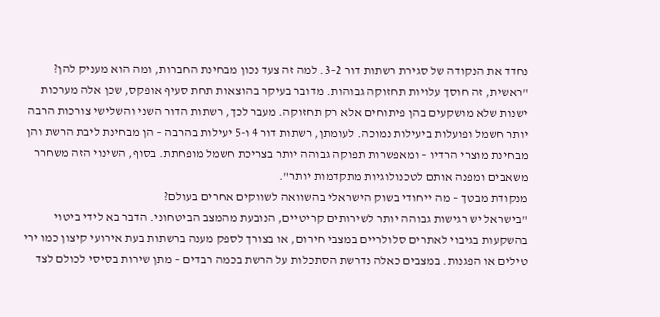נחדד את הנקודה של סגירת רשתות דור 2–3. למה זה צעד נכון מבחינת החברות, ומה הוא מעניק להן?
"ראשית, זה חוסך עלויות תחזוקה גבוהות. מדובר בעיקר בהוצאות תחת סעיף אופקס, שכן אלה מערכות ישנות שלא מושקעים בהן פיתוחים אלא רק תחזוקה. מעבר לכך, רשתות הדור השני והשלישי צורכות הרבה יותר חשמל ופועלות ביעילות נמוכה. לעומתן, רשתות דור 4 ו-5 יעילות בהרבה – הן מבחינת ליבת הרשת והן מבחינת מוצרי הרדיו – ומאפשרות תפוקה גבוהה יותר בצריכת חשמל מופחתת. בסוף, השינוי הזה משחרר משאבים ומפנה אותם לטכנולוגיות מתקדמות יותר".
מנקודת מבטך – מה ייחודי בשוק הישראלי בהשוואה לשווקים אחרים בעולם?
"בישראל יש רגישות גבוהה יותר לשירותים קריטיים, הנובעת מהמצב הביטחוני. הדבר בא לידי ביטוי בהשקעות בגיבוי לאתרים סלולריים במצבי חירום, או בצורך לספק מענה ברשתות בעת אירועי קיצון כמו ירי טילים או הפגנות. במצבים כאלה נדרשת הסתכלות על הרשת בכמה רבדים – מתן שירות בסיסי לכולם לצד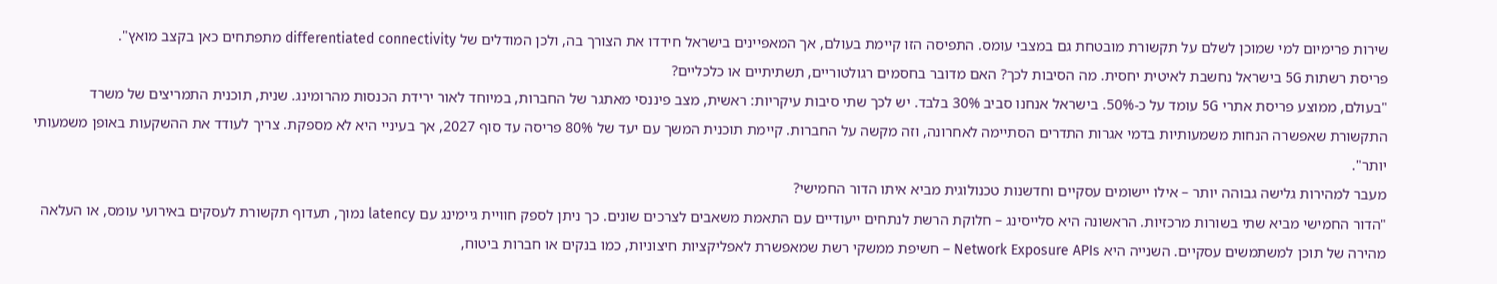שירות פרימיום למי שמוכן לשלם על תקשורת מובטחת גם במצבי עומס. התפיסה הזו קיימת בעולם, אך המאפיינים בישראל חידדו את הצורך בה, ולכן המודלים של differentiated connectivity מתפתחים כאן בקצב מואץ".
פריסת רשתות 5G בישראל נחשבת לאיטית יחסית. מה הסיבות לכך? האם מדובר בחסמים רגולטוריים, תשתיתיים או כלכליים?
"בעולם, ממוצע פריסת אתרי 5G עומד על כ-50%. בישראל אנחנו סביב 30% בלבד. יש לכך שתי סיבות עיקריות: ראשית, מצב פיננסי מאתגר של החברות, במיוחד לאור ירידת הכנסות מהרומינג. שנית, תוכנית התמריצים של משרד התקשורת שאפשרה הנחות משמעותיות בדמי אגרות התדרים הסתיימה לאחרונה, וזה מקשה על החברות. קיימת תוכנית המשך עם יעד של 80% פריסה עד סוף 2027, אך בעיניי היא לא מספקת. צריך לעודד את ההשקעות באופן משמעותי יותר".
מעבר למהירות גלישה גבוהה יותר – אילו יישומים עסקיים וחדשנות טכנולוגית מביא איתו הדור החמישי?
"הדור החמישי מביא שתי בשורות מרכזיות. הראשונה היא סלייסינג – חלוקת הרשת לנתחים ייעודיים עם התאמת משאבים לצרכים שונים. כך ניתן לספק חוויית גיימינג עם latency נמוך, תעדוף תקשורת לעסקים באירועי עומס, או העלאה מהירה של תוכן למשתמשים עסקיים. השנייה היא Network Exposure APIs – חשיפת ממשקי רשת שמאפשרת לאפליקציות חיצוניות, כמו בנקים או חברות ביטוח,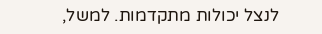לנצל יכולות מתקדמות. למשל,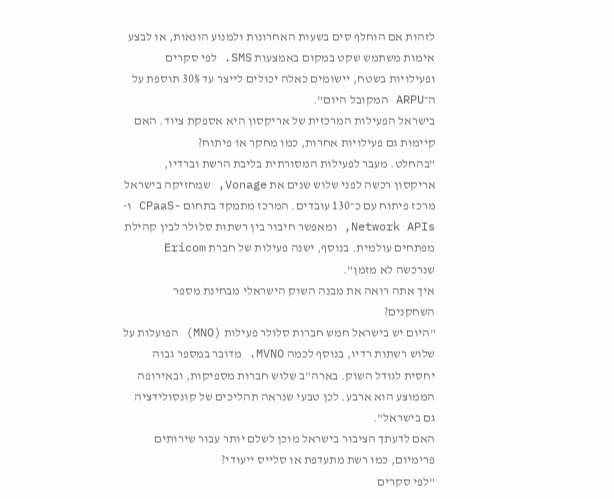לזהות אם הוחלף סים בשעות האחרונות ולמנוע הונאות, או לבצע אימות משתמש שקט במקום באמצעות SMS. לפי סקרים ופעילויות בשטח, יישומים כאלה יכולים לייצר עד 30% תוספת על ה־ARPU המקובל היום".
בישראל הפעילות המרכזית של אריקסון היא אספקת ציוד. האם קיימות גם פעילויות אחרות, כמו מחקר או פיתוח?
"בהחלט. מעבר לפעילות המסורתית בליבת הרשת וברדיו, אריקסון רכשה לפני שלוש שנים את Vonage, שמחזיקה בישראל מרכז פיתוח עם כ־130 עובדים. המרכז מתמקד בתחום -CPaaS ו-Network APIs, ומאפשר חיבור בין רשתות סלולר לבין קהילת מפתחים עולמית. בנוסף, ישנה פעילות של חברת Ericom שנרכשה לא מזמן".
איך אתה רואה את מבנה השוק הישראלי מבחינת מספר השחקנים?
"היום יש בישראל חמש חברות סלולר פעילות (MNO) הפועלות על שלוש רשתות רדיו, בנוסף לכמה MVNO. מדובר במספר גבוה יחסית לגודל השוק. בארה"ב שלוש חברות מספיקות, ובאירופה הממוצע הוא ארבע. לכן טבעי שנראה תהליכים של קונסולידציה גם בישראל".
האם לדעתך הציבור בישראל מוכן לשלם יותר עבור שירותים פרימיום, כמו רשת מתעדפת או סלייס ייעודי?
"לפי סקרים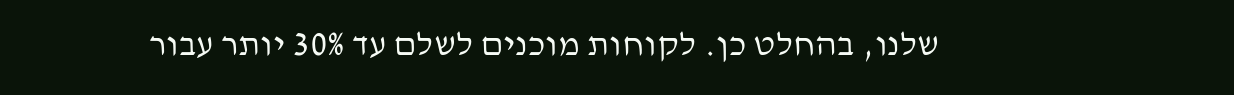שלנו, בהחלט כן. לקוחות מוכנים לשלם עד 30% יותר עבור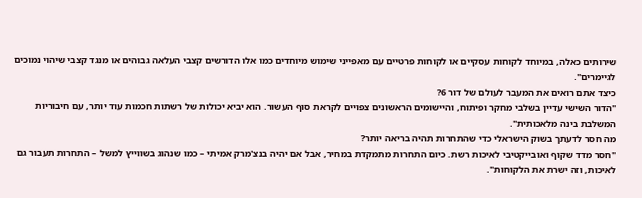שירותים כאלה, במיוחד לקוחות עסקיים או לקוחות פרטיים עם מאפייני שימוש מיוחדים כמו אלו הדורשים קצבי העלאה גבוהים או מנגד קצבי שיהוי נמוכים לגיימרים".
כיצד אתם רואים את המעבר לעולם של דור 6?
"הדור השישי עדיין בשלבי מחקר ופיתוח, והיישומים הראשונים צפויים לקראת סוף העשור. הוא יביא יכולות של רשתות חכמות עוד יותר, עם חיבוריות המשלבת בינה מלאכותית".
מה חסר לדעתך בשוק הישראלי כדי שהתחרות תהיה בריאה יותר?
"חסר מדד שקוף ואובייקטיבי לאיכות רשת. כיום התחרות מתמקדת במחיר, אבל אם יהיה בנצ'מרק אמיתי – כמו שנהוג בשווייץ למשל – התחרות תעבור גם לאיכות, וזה ישרת את הלקוחות".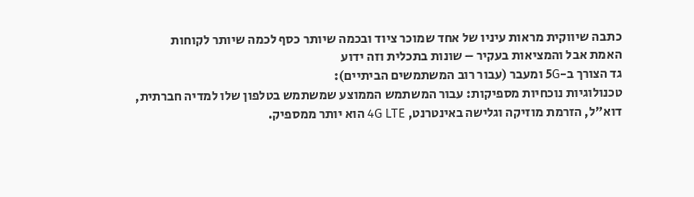כתבה שיווקית מראות עיניו של אחד שמוכר ציוד ובכמה שיותר כסף לכמה שיותר לקוחות
האמת אבל והמציאות בעקיר – שונות בתכלית וזה ידוע
גד הצורך ב-5G ומעבר (עבור רוב המשתמשים הביתיים):
טכנולוגיות נוכחיות מספיקות: עבור המשתמש הממוצע שמשתמש בטלפון שלו למדיה חברתית, דוא"ל, הזרמת מוזיקה וגלישה באינטרנט, 4G LTE הוא יותר ממספיק.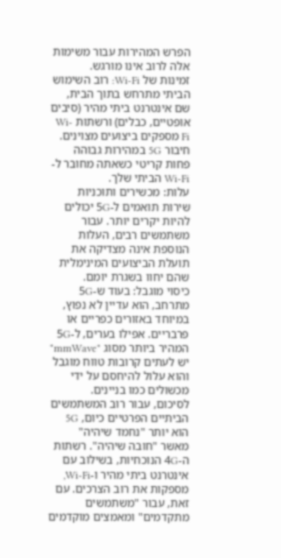הפרש המהירות עבור משימות אלה לרוב אינו מורגש.
זמינות של Wi-Fi: רוב השימוש הביתי מתרחש בתוך הבית, שם אינטרנט ביתי מהיר (סיבים אופטיים, כבלים) ורשתות Wi-Fi מספקים ביצועים מצוינים. חיבור 5G במהירות גבוהה פחות קריטי כשאתה מחובר ל-Wi-Fi הביתי שלך.
עלות: מכשירים ותוכניות שירות תואמים ל-5G יכולים להיות יקרים יותר. עבור משתמשים רבים, העלות הנוספת אינה מצדיקה את תועלת הביצועים המינימלית שהם יחוו בשגרת יומם.
כיסוי מוגבל: בעוד ש-5G מתרחב, הוא עדיין לא נפוץ, במיוחד באזורים כפריים או פרבריים. אפילו בערים, ל-5G המהיר ביותר מסוג "mmWave" יש לעתים קרובות טווח מוגבל והוא עלול להיחסם על ידי מכשולים כמו בניינים.
לסיכום, עבור רוב המשתמשים הביתיים הפרטיים כיום, 5G הוא יותר "נחמד שיהיה" מאשר "חובה שיהיה". רשתות ה-4G הנוכחיות, בשילוב עם אינטרנט ביתי מהיר ו-Wi-Fi, מספקות את רוב הצרכים. עם זאת, עבור "משתמשים מתקדמים" ומאמצים מוקדמים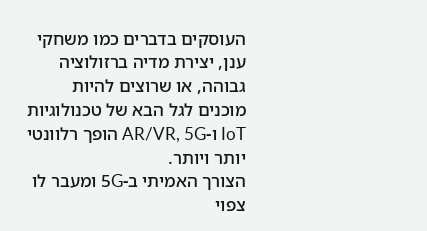העוסקים בדברים כמו משחקי ענן, יצירת מדיה ברזולוציה גבוהה, או שרוצים להיות מוכנים לגל הבא של טכנולוגיות IoT ו-AR/VR, 5G הופך רלוונטי יותר ויותר.
הצורך האמיתי ב-5G ומעבר לו צפוי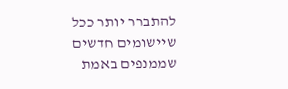להתברר יותר ככל שיישומים חדשים שממנפים באמת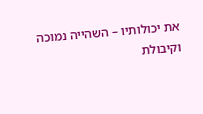את יכולותיו – השהייה נמוכה וקיבולת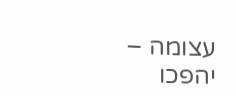עצומה – יהפכו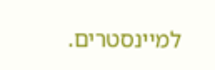למיינסטרים.